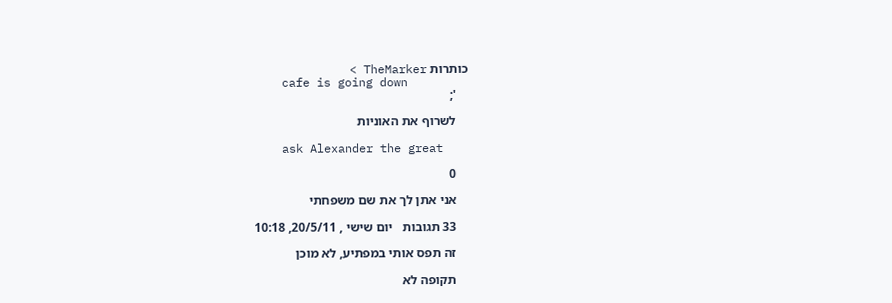כותרות TheMarker >
    cafe is going down
    ';

    לשרוף את האוניות

    ask Alexander the great

    0

    אני אתן לך את שם משפחתי

    33 תגובות   יום שישי , 20/5/11, 10:18

    זה תפס אותי במפתיע, לא מוכן

    תקופה לא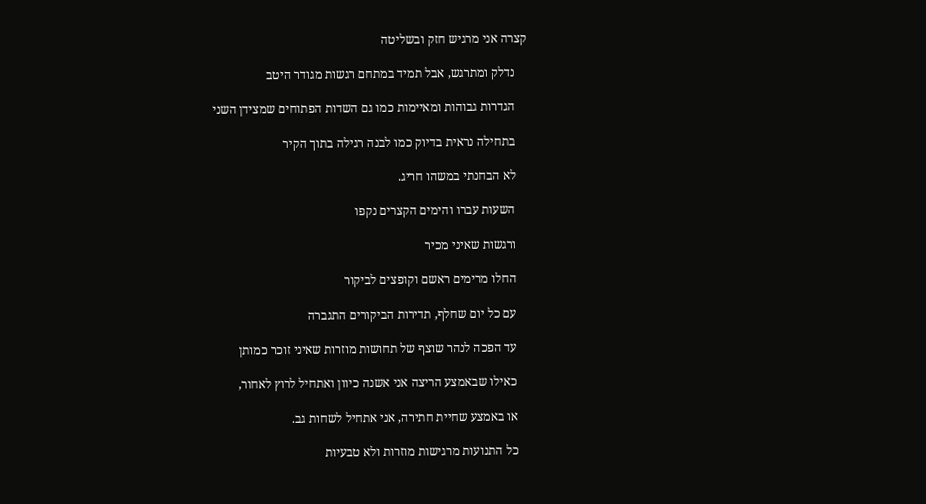קצרה אני מרגיש חזק ובשליטה

    נדלק ומתרגש, אבל תמיד במתחם רגשות מגודר היטב

    הגדרות גבוהות ומאיימות כמו גם השדות הפתוחים שמצידן השני

    בתחילה נראית בדיוק כמו לבנה רגילה בתוך הקיר

    לא הבחנתי במשהו חריג.

    השעות עברו והימים הקצרים נקפו

    ורגשות שאיני מכיר

    החלו מרימים ראשם וקופצים לביקור

    עם כל יום שחלף, תדירות הביקורים התגברה

    עד הפכה לנהר שוצף של תחושות מוזרות שאיני זוכר כמותן

    כאילו שבאמצע הריצה אני אשנה כיוון ואתחיל לרוץ לאחור,

    או באמצע שחיית חתירה, אני אתחיל לשחות גב.

    כל התנועות מרגישות מוזרות ולא טבעיות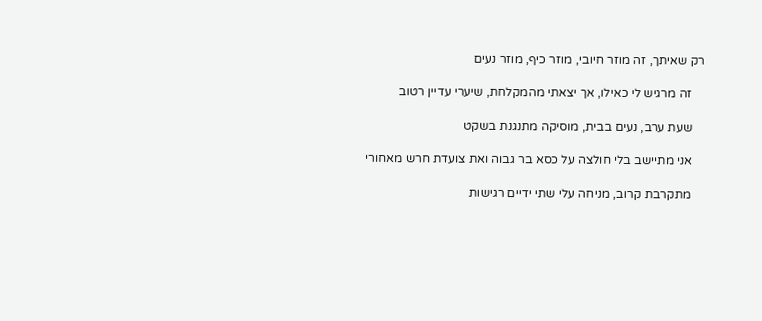רק שאיתך, זה מוזר חיובי, מוזר כיף, מוזר נעים

    זה מרגיש לי כאילו, אך יצאתי מהמקלחת, שיערי עדיין רטוב

    שעת ערב, נעים בבית, מוסיקה מתנגנת בשקט

    אני מתיישב בלי חולצה על כסא בר גבוה ואת צועדת חרש מאחורי

    מתקרבת קרוב, מניחה עלי שתי ידיים רגישות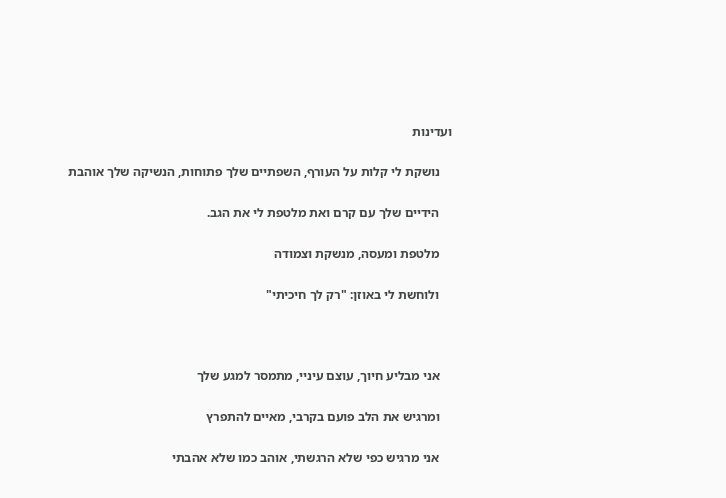ועדינות

    נושקת לי קלות על העורף, השפתיים שלך פתוחות, הנשיקה שלך אוהבת

    הידיים שלך עם קרם ואת מלטפת לי את הגב.

    מלטפת ומעסה, מנשקת וצמודה

    ולוחשת לי באוזן: "רק לך חיכיתי"



    אני מבליע חיוך, עוצם עיניי, מתמסר למגע שלך

    ומרגיש את הלב פועם בקרבי, מאיים להתפרץ

    אני מרגיש כפי שלא הרגשתי, אוהב כמו שלא אהבתי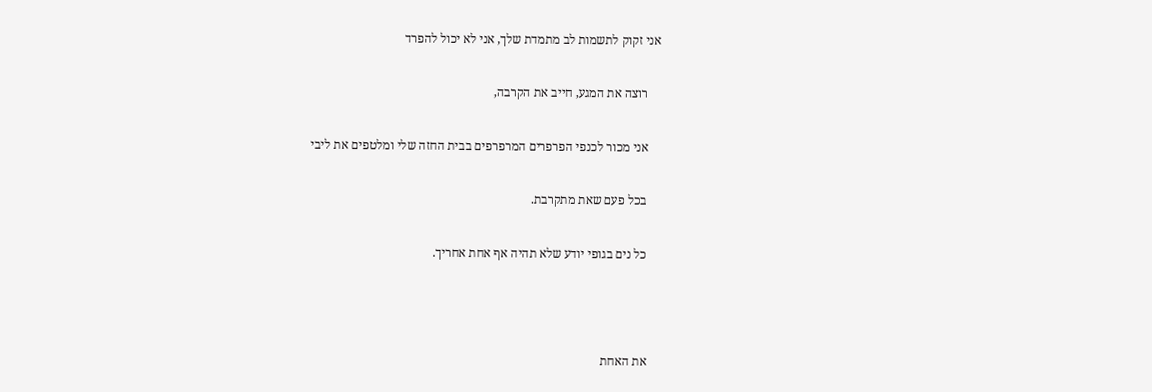אני זקוק לתשמות לב מתמדת שלך, אני לא יכול להפרד

    רוצה את המגע, חייב את הקרבה,

    אני מכור לכנפי הפרפרים המרפרפים בבית החזה שלי ומלטפים את ליבי

    בכל פעם שאת מתקרבת.

    כל נים בגופי יודע שלא תהיה אף אחת אחריך.



    את האחת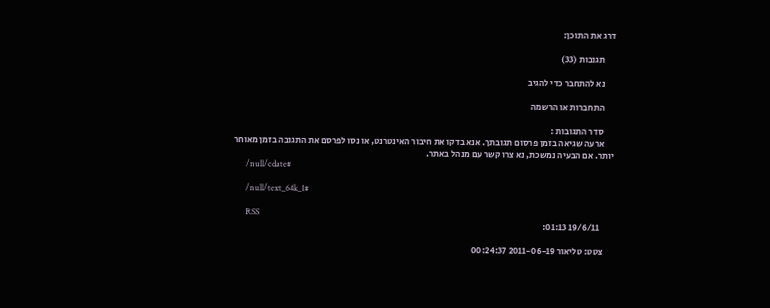דרג את התוכן:

      תגובות (33)

      נא להתחבר כדי להגיב

      התחברות או הרשמה

      סדר התגובות :
      ארעה שגיאה בזמן פרסום תגובתך. אנא בדקו את חיבור האינטרנט, או נסו לפרסם את התגובה בזמן מאוחר יותר. אם הבעיה נמשכת, נא צרו קשר עם מנהל באתר.
      /null/cdate#

      /null/text_64k_1#

      RSS
        19/6/11 01:13:

      צטט: טליאור 2011-06-19 00:24:37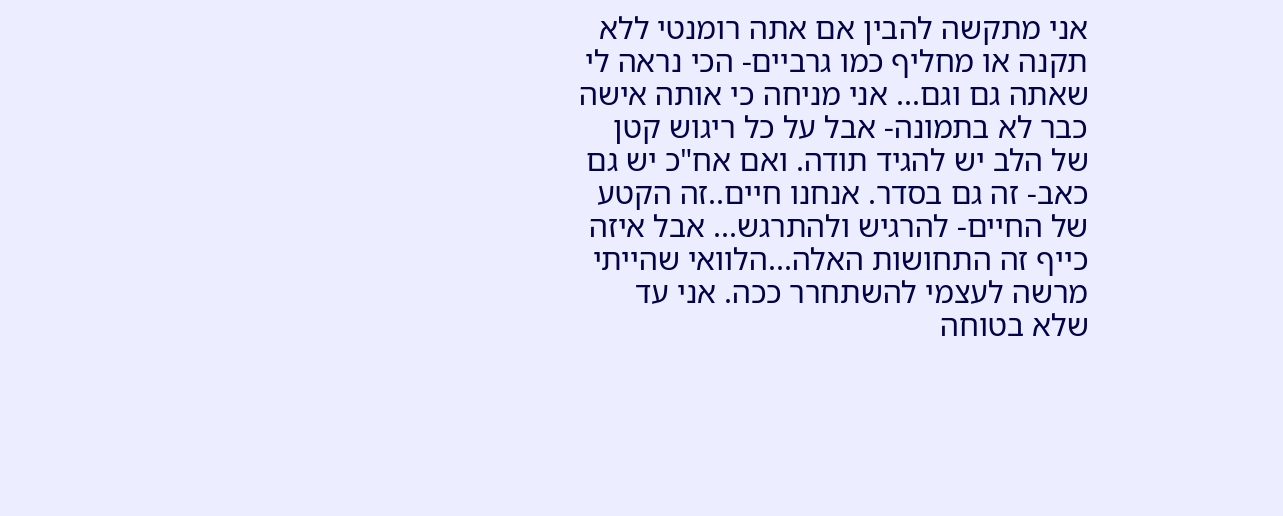אני מתקשה להבין אם אתה רומנטי ללא תקנה או מחליף כמו גרביים- הכי נראה לי שאתה גם וגם... אני מניחה כי אותה אישה כבר לא בתמונה- אבל על כל ריגוש קטן של הלב יש להגיד תודה. ואם אח"כ יש גם כאב- זה גם בסדר. אנחנו חיים..זה הקטע של החיים- להרגיש ולהתרגש... אבל איזה כייף זה התחושות האלה...הלוואי שהייתי מרשה לעצמי להשתחרר ככה. אני עד שלא בטוחה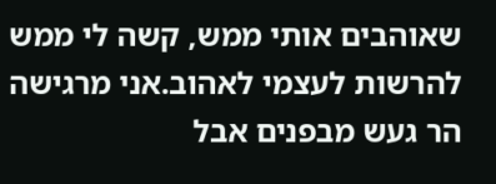שאוהבים אותי ממש, קשה לי ממש להרשות לעצמי לאהוב.אני מרגישה הר געש מבפנים אבל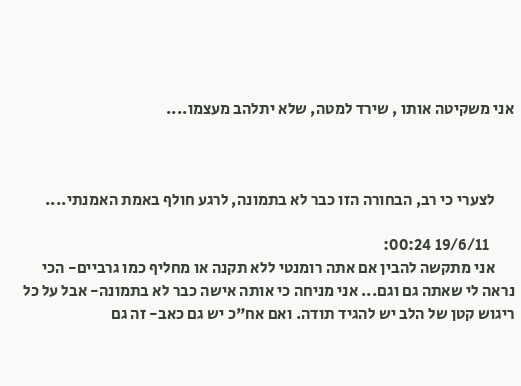אני משקיטה אותו , שירד למטה, שלא יתלהב מעצמו....



      לצערי כי רב, הבחורה הזו כבר לא בתמונה, לרגע חולף באמת האמנתי....

        19/6/11 00:24:
      אני מתקשה להבין אם אתה רומנטי ללא תקנה או מחליף כמו גרביים- הכי נראה לי שאתה גם וגם... אני מניחה כי אותה אישה כבר לא בתמונה- אבל על כל ריגוש קטן של הלב יש להגיד תודה. ואם אח"כ יש גם כאב- זה גם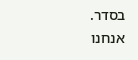בסדר. אנחנו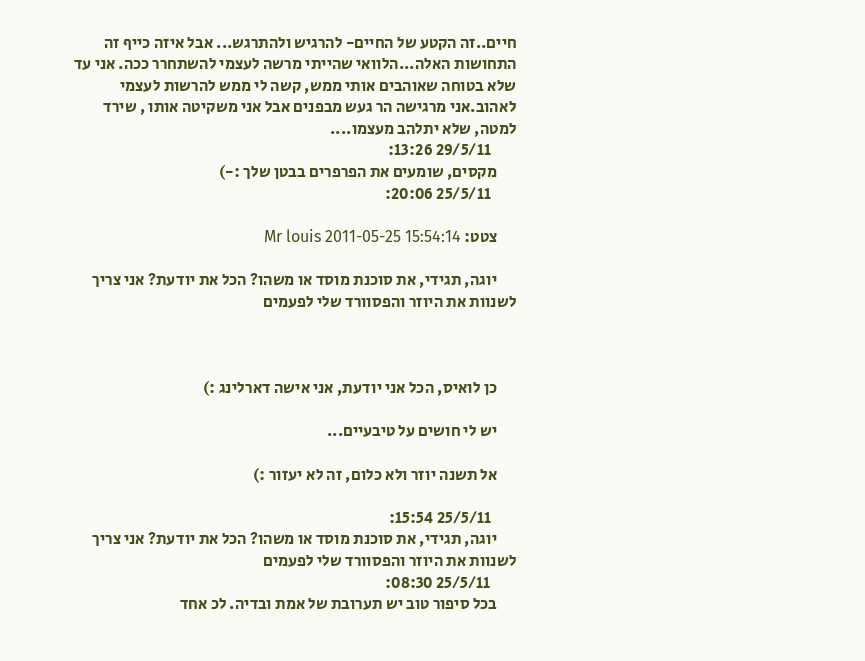חיים..זה הקטע של החיים- להרגיש ולהתרגש... אבל איזה כייף זה התחושות האלה...הלוואי שהייתי מרשה לעצמי להשתחרר ככה. אני עד שלא בטוחה שאוהבים אותי ממש, קשה לי ממש להרשות לעצמי לאהוב.אני מרגישה הר געש מבפנים אבל אני משקיטה אותו , שירד למטה, שלא יתלהב מעצמו....
        29/5/11 13:26:
      מקסים, שומעים את הפרפרים בבטן שלך :-)
        25/5/11 20:06:

      צטט: Mr louis 2011-05-25 15:54:14

      יוגה, תגידי, את סוכנת מוסד או משהו? הכל את יודעת? אני צריך לשנוות את היוזר והפסוורד שלי לפעמים



      כן לואיס, הכל אני יודעת, אני אישה דארלינג :)

      יש לי חושים על טיבעיים...

      אל תשנה יוזר ולא כלום, זה לא יעזור :)

        25/5/11 15:54:
      יוגה, תגידי, את סוכנת מוסד או משהו? הכל את יודעת? אני צריך לשנוות את היוזר והפסוורד שלי לפעמים
        25/5/11 08:30:
      בכל סיפור טוב יש תערובת של אמת ובדיה. לכ אחד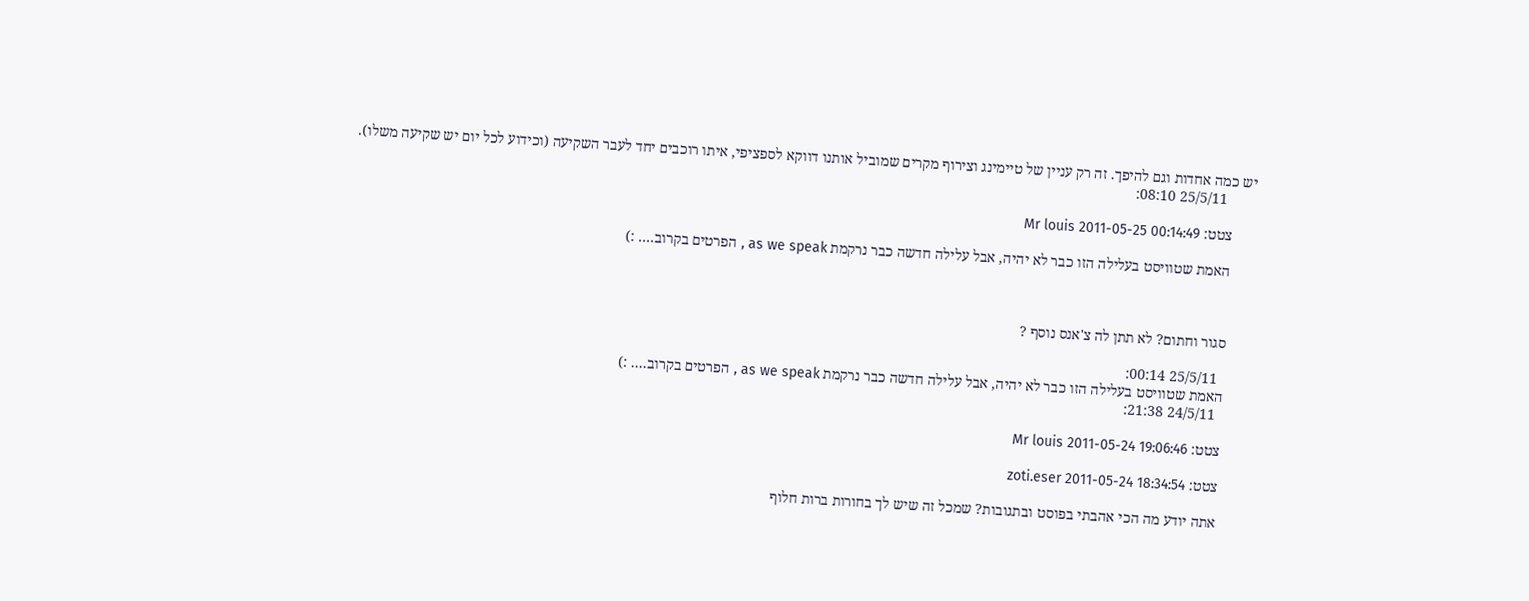יש כמה אחדות וגם להיפך. זה רק עניין של טיימינג וצירוף מקרים שמוביל אותנו דווקא לספציפי, איתו רוכבים יחד לעבר השקיעה (וכידוע לכל יום יש שקיעה משלו).
        25/5/11 08:10:

      צטט: Mr louis 2011-05-25 00:14:49

      האמת שטוויסט בעלילה הזו כבר לא יהיה, אבל עלילה חדשה כבר נרקמת as we speak , הפרטים בקרוב.... :)



      סגור וחתום? לא תתן לה צ'אנס נוסף ?

        25/5/11 00:14:
      האמת שטוויסט בעלילה הזו כבר לא יהיה, אבל עלילה חדשה כבר נרקמת as we speak , הפרטים בקרוב.... :)
        24/5/11 21:38:

      צטט: Mr louis 2011-05-24 19:06:46

      צטט: zoti.eser 2011-05-24 18:34:54

      אתה יודע מה הכי אהבתי בפוסט ובתגובות? שמכל זה שיש לך בחורות ברות חלוף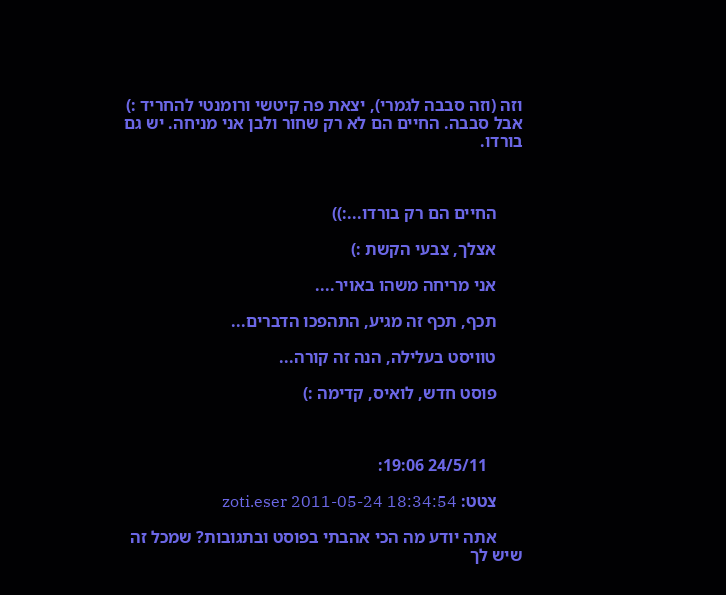וזה (וזה סבבה לגמרי), יצאת פה קיטשי ורומנטי להחריד :) אבל סבבה. החיים הם לא רק שחור ולבן אני מניחה. יש גם בורדו.



      החיים הם רק בורדו...:))

      אצלך, צבעי הקשת :)

      אני מריחה משהו באויר....

      תכף, תכף זה מגיע, התהפכו הדברים...

      טוויסט בעלילה, הנה זה קורה...

      פוסט חדש, לואיס, קדימה :)



        24/5/11 19:06:

      צטט: zoti.eser 2011-05-24 18:34:54

      אתה יודע מה הכי אהבתי בפוסט ובתגובות? שמכל זה שיש לך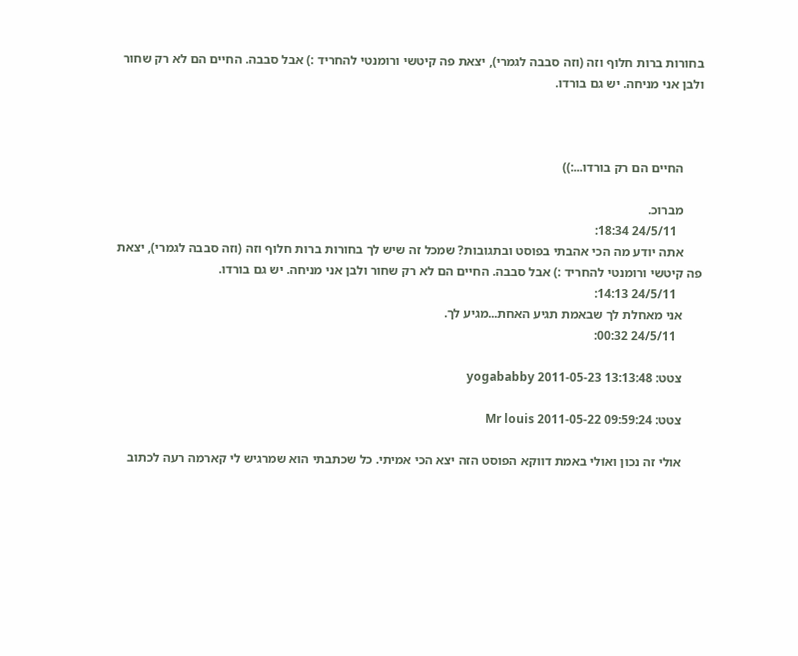בחורות ברות חלוף וזה (וזה סבבה לגמרי), יצאת פה קיטשי ורומנטי להחריד :) אבל סבבה. החיים הם לא רק שחור ולבן אני מניחה. יש גם בורדו.



      החיים הם רק בורדו...:))

      מברוכ.
        24/5/11 18:34:
      אתה יודע מה הכי אהבתי בפוסט ובתגובות? שמכל זה שיש לך בחורות ברות חלוף וזה (וזה סבבה לגמרי), יצאת פה קיטשי ורומנטי להחריד :) אבל סבבה. החיים הם לא רק שחור ולבן אני מניחה. יש גם בורדו.
        24/5/11 14:13:
      אני מאחלת לך שבאמת תגיע האחת...מגיע לך.
        24/5/11 00:32:

      צטט: yogababby 2011-05-23 13:13:48

      צטט: Mr louis 2011-05-22 09:59:24

      אולי זה נכון ואולי באמת דווקא הפוסט הזה יצא הכי אמיתי. כל שכתבתי הוא שמרגיש לי קארמה רעה לכתוב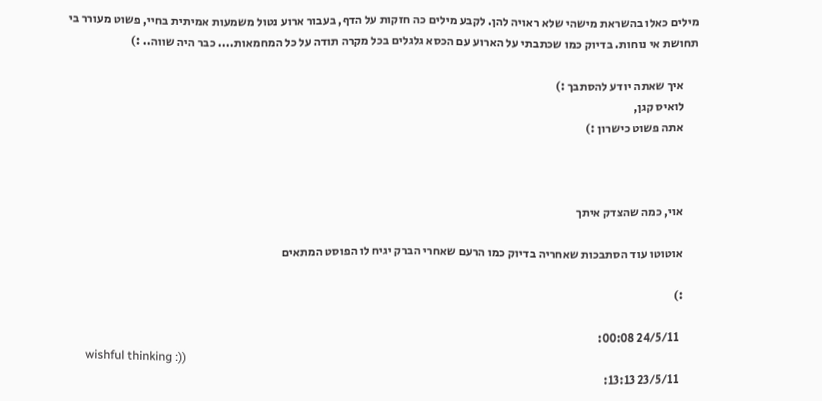מילים כאלו בהשראת מישהי שלא ראויה להן. לקבע מילים כה חזקות על הדף, בעבור ארוע נטול משמעות אמיתית בחיי, פשוט מעורר בי תחושת אי נוחות. בדיוק כמו שכתבתי על הארוע עם הכסא גלגלים בכל מקרה תודה על כל המחמאות.... כבר היה שווה.. :)

      איך שאתה יודע להסתבך :)
      לואיס קגן,
      אתה פשוט כישרון :)



      אוי, כמה שהצדק איתך

      אוטוטו עוד הסתבכות שאחריה בדיוק כמו הרעם שאחרי הברק יגיח לו הפוסט המתאים

      :)

        24/5/11 00:08:
      wishful thinking :))
        23/5/11 13:13: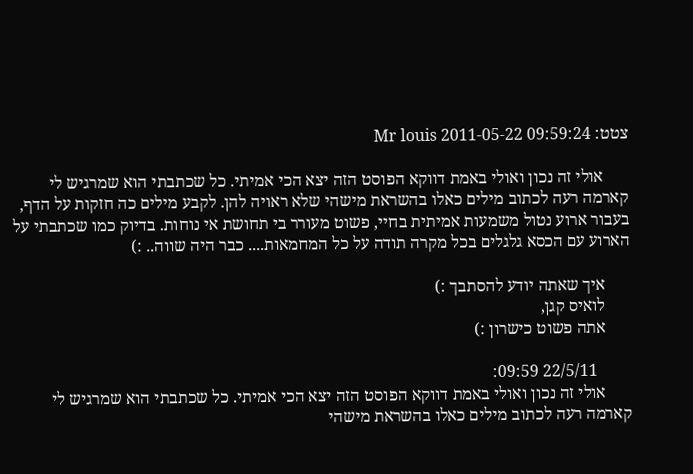צטט: Mr louis 2011-05-22 09:59:24

      אולי זה נכון ואולי באמת דווקא הפוסט הזה יצא הכי אמיתי. כל שכתבתי הוא שמרגיש לי קארמה רעה לכתוב מילים כאלו בהשראת מישהי שלא ראויה להן. לקבע מילים כה חזקות על הדף, בעבור ארוע נטול משמעות אמיתית בחיי, פשוט מעורר בי תחושת אי נוחות. בדיוק כמו שכתבתי על הארוע עם הכסא גלגלים בכל מקרה תודה על כל המחמאות.... כבר היה שווה.. :)

      איך שאתה יודע להסתבך :)
      לואיס קגן,
      אתה פשוט כישרון :)

        22/5/11 09:59:
      אולי זה נכון ואולי באמת דווקא הפוסט הזה יצא הכי אמיתי. כל שכתבתי הוא שמרגיש לי קארמה רעה לכתוב מילים כאלו בהשראת מישהי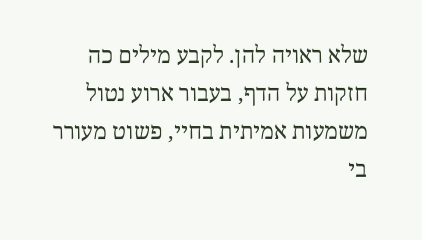שלא ראויה להן. לקבע מילים כה חזקות על הדף, בעבור ארוע נטול משמעות אמיתית בחיי, פשוט מעורר בי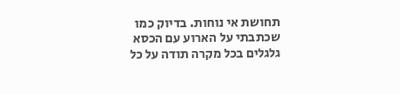תחושת אי נוחות. בדיוק כמו שכתבתי על הארוע עם הכסא גלגלים בכל מקרה תודה על כל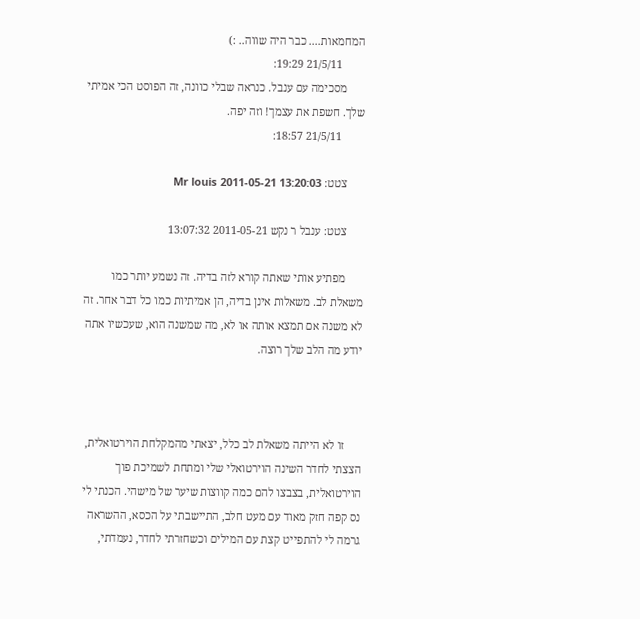המחמאות.... כבר היה שווה.. :)
        21/5/11 19:29:
      מסכימה עם ענבל. כנראה שבלי כוונה, זה הפוסט הכי אמיתי שלך. חשפת את עצמך! וזה יפה.
        21/5/11 18:57:

      צטט: Mr louis 2011-05-21 13:20:03

      צטט: ענבל ר נקש 2011-05-21 13:07:32

      מפתיע אותי שאתה קורא לזה בדיה. זה נשמע יותר כמו משאלת לב. משאלות אינן בדיה, הן אמיתיות כמו כל דבר אחר. זה לא משנה אם תמצא אותה או לא, מה שמשנה הוא, שעכשיו אתה יודע מה הלב שלך רוצה.



      זו לא הייתה משאלת לב כלל, יצאתי מהמקלחת הוירטואלית, הצצתי לחדר השינה הוירטואלי שלי ומתחת לשמיכת פוך הוירטואלית, בצבצו להם כמה קווצות שיער של מישהי. הכנתי לי נס קפה חזק מאוד עם מעט חלב, התיישבתי על הכסא, ההשראה גרמה לי להתפייט קצת עם המילים וכשחזרתי לחדר, נעמדתי,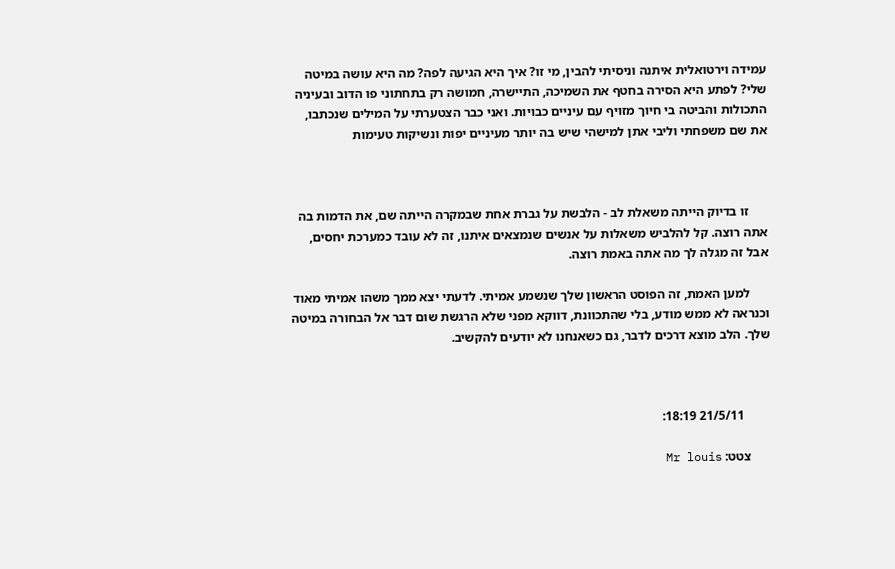עמידה וירטואלית איתנה וניסיתי להבין, מי זו? איך היא הגיעה לפה? מה היא עושה במיטה שלי? לפתע היא הסירה בחטף את השמיכה, התיישרה, חמושה רק בתחתוני פו הדוב ובעיניה התכולות והביטה בי חיוך מזויף עם עיניים כבויות. ואני כבר הצטערתי על המילים שנכתבו, את שם משפחתי וליבי אתן למישהי שיש בה יותר מעיניים יפות ונשיקות טעימות



      זו בדיוק הייתה משאלת לב - הלבשת על גברת אחת שבמקרה הייתה שם, את הדמות בה אתה רוצה. קל להלביש משאלות על אנשים שנמצאים איתנו, זה לא עובד כמערכת יחסים, אבל זה מגלה לך מה אתה באמת רוצה.

      למען האמת, זה הפוסט הראשון שלך שנשמע אמיתי. לדעתי יצא ממך משהו אמיתי מאוד וכנראה לא ממש מודע, בלי שהתכוונת, דווקא מפני שלא הרגשת שום דבר אל הבחורה במיטה שלך. הלב מוצא דרכים לדבר, גם כשאנחנו לא יודעים להקשיב.



        21/5/11 18:19:

      צטט: Mr louis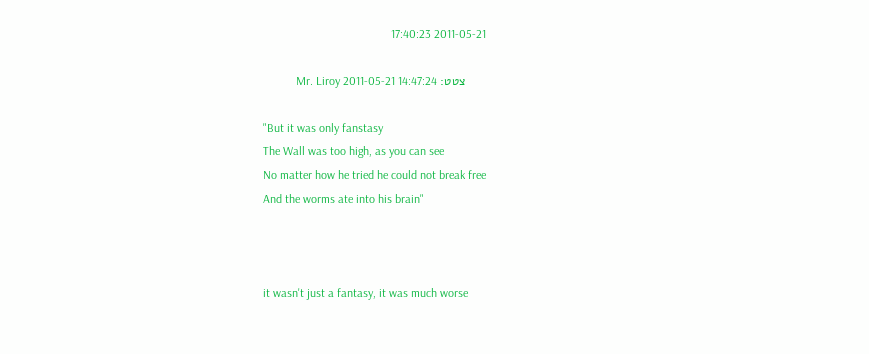2011-05-21 17:40:23

      צטט: Mr. Liroy 2011-05-21 14:47:24

      "But it was only fanstasy
      The Wall was too high, as you can see
      No matter how he tried he could not break free
      And the worms ate into his brain"



      it wasn't just a fantasy, it was much worse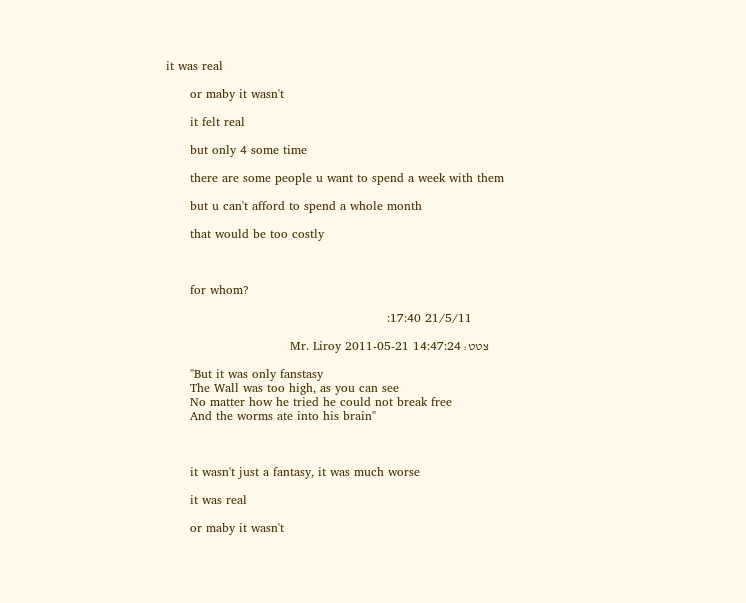it was real

      or maby it wasn't

      it felt real

      but only 4 some time

      there are some people u want to spend a week with them

      but u can't afford to spend a whole month

      that would be too costly



      for whom?

        21/5/11 17:40:

      צטט: Mr. Liroy 2011-05-21 14:47:24

      "But it was only fanstasy
      The Wall was too high, as you can see
      No matter how he tried he could not break free
      And the worms ate into his brain"



      it wasn't just a fantasy, it was much worse

      it was real

      or maby it wasn't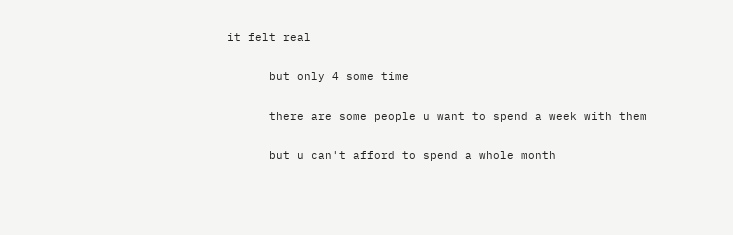it felt real

      but only 4 some time

      there are some people u want to spend a week with them

      but u can't afford to spend a whole month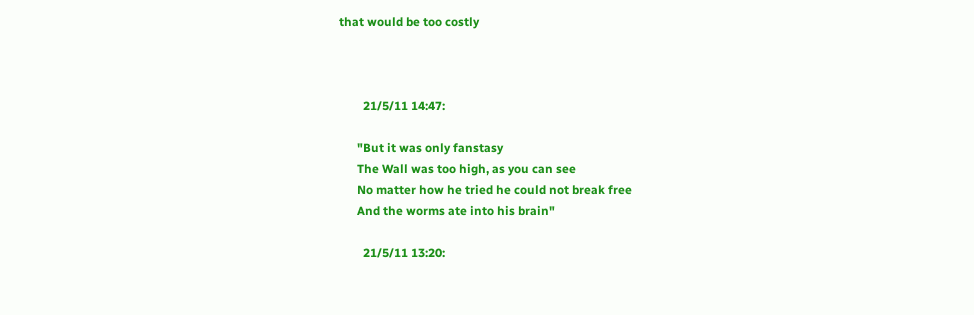that would be too costly



        21/5/11 14:47:

      "But it was only fanstasy
      The Wall was too high, as you can see
      No matter how he tried he could not break free
      And the worms ate into his brain"

        21/5/11 13:20: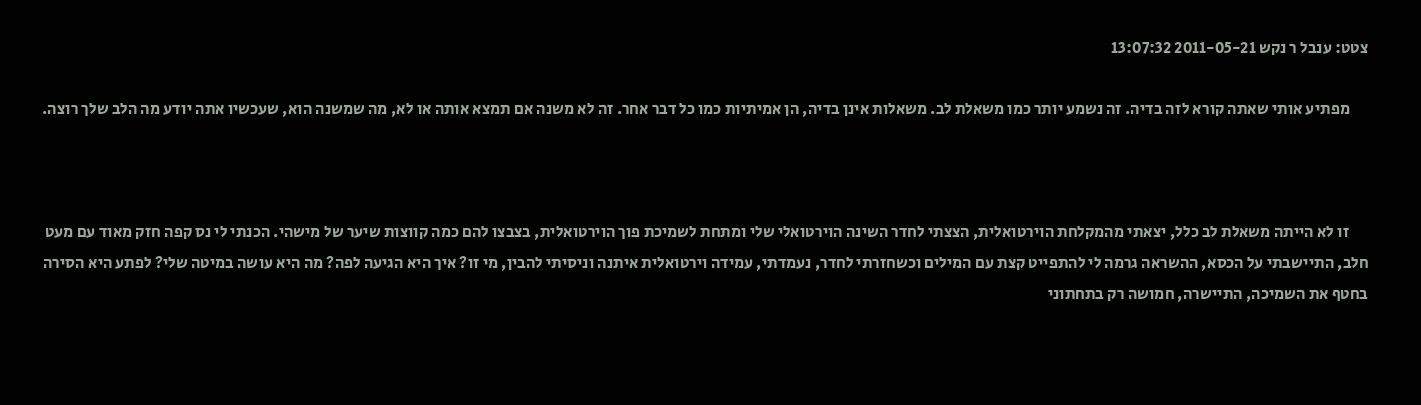צטט: ענבל ר נקש 2011-05-21 13:07:32

      מפתיע אותי שאתה קורא לזה בדיה. זה נשמע יותר כמו משאלת לב. משאלות אינן בדיה, הן אמיתיות כמו כל דבר אחר. זה לא משנה אם תמצא אותה או לא, מה שמשנה הוא, שעכשיו אתה יודע מה הלב שלך רוצה.



      זו לא הייתה משאלת לב כלל, יצאתי מהמקלחת הוירטואלית, הצצתי לחדר השינה הוירטואלי שלי ומתחת לשמיכת פוך הוירטואלית, בצבצו להם כמה קווצות שיער של מישהי. הכנתי לי נס קפה חזק מאוד עם מעט חלב, התיישבתי על הכסא, ההשראה גרמה לי להתפייט קצת עם המילים וכשחזרתי לחדר, נעמדתי, עמידה וירטואלית איתנה וניסיתי להבין, מי זו? איך היא הגיעה לפה? מה היא עושה במיטה שלי? לפתע היא הסירה בחטף את השמיכה, התיישרה, חמושה רק בתחתוני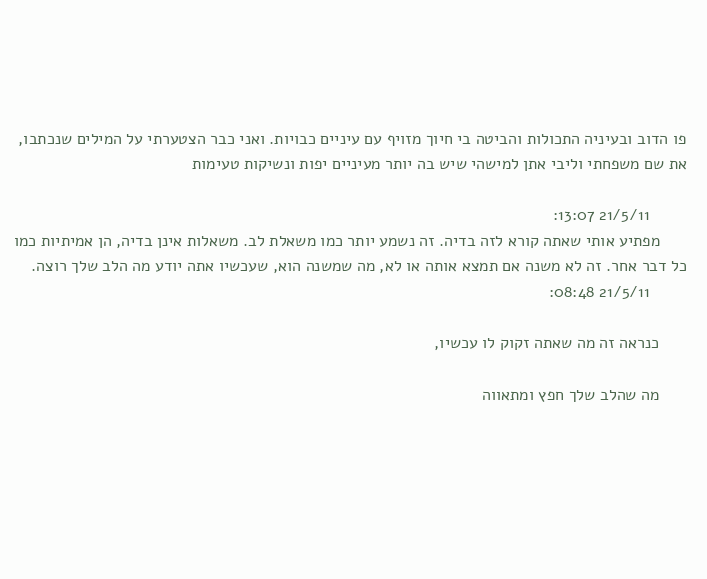פו הדוב ובעיניה התכולות והביטה בי חיוך מזויף עם עיניים כבויות. ואני כבר הצטערתי על המילים שנכתבו, את שם משפחתי וליבי אתן למישהי שיש בה יותר מעיניים יפות ונשיקות טעימות

        21/5/11 13:07:
      מפתיע אותי שאתה קורא לזה בדיה. זה נשמע יותר כמו משאלת לב. משאלות אינן בדיה, הן אמיתיות כמו כל דבר אחר. זה לא משנה אם תמצא אותה או לא, מה שמשנה הוא, שעכשיו אתה יודע מה הלב שלך רוצה.
        21/5/11 08:48:

      כנראה זה מה שאתה זקוק לו עכשיו,

      מה שהלב שלך חפץ ומתאווה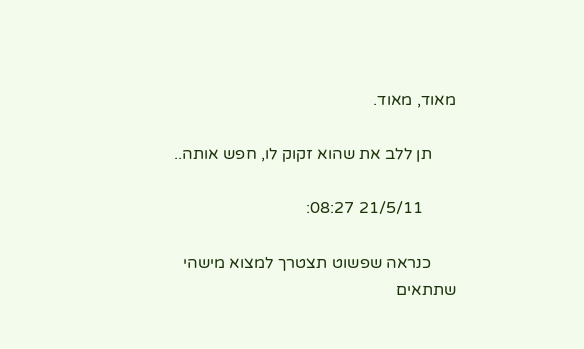מאוד, מאוד.

      תן ללב את שהוא זקוק לו, חפש אותה..

        21/5/11 08:27:

      כנראה שפשוט תצטרך למצוא מישהי שתתאים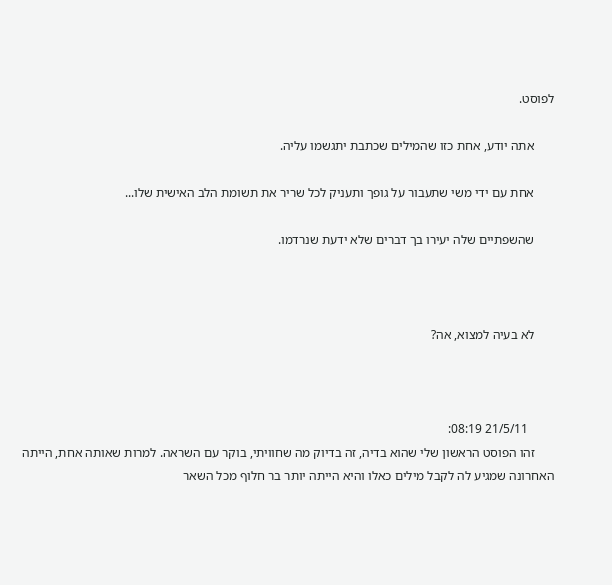לפוסט.

      אתה יודע, אחת כזו שהמילים שכתבת יתגשמו עליה.

      אחת עם ידי משי שתעבור על גופך ותעניק לכל שריר את תשומת הלב האישית שלו...

      שהשפתיים שלה יעירו בך דברים שלא ידעת שנרדמו.



      לא בעיה למצוא, אה?



        21/5/11 08:19:
      זהו הפוסט הראשון שלי שהוא בדיה, זה בדיוק מה שחוויתי, בוקר עם השראה. למרות שאותה אחת, הייתה האחרונה שמגיע לה לקבל מילים כאלו והיא הייתה יותר בר חלוף מכל השאר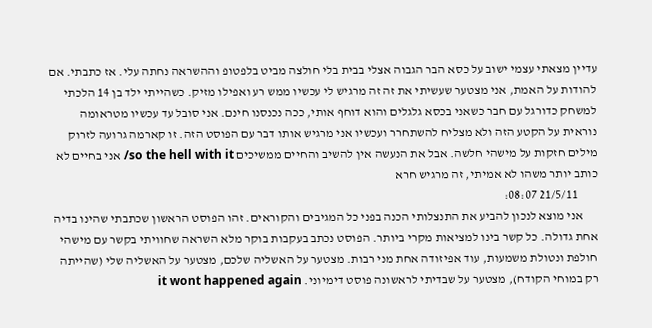עדיין מצאתי עצמי ישוב על כסא הבר הגבוה אצלי בבית בלי חולצה מביט בלפטופ וההשראה נחתה עלי. אז כתבתי. אם להודות על האמת, אני מצטער שעשיתי את זה זה מרגיש לי עכשיו ממש רע ואפילו מזיק. כשהייתי ילד בן 14 הלכתי למשחק כדורגל עם חבר כשאני בכסא גלגלים והוא דוחף אותי, ככה נכנסנו חינם. אני סובל עד עכשיו מטראומה נוראית על הקטע הזה ולא מצליח להשתחרר ועכשיו אני מרגיש אותו דבר עם הפוסט הזה. זו קארמה גרועה לזרוק מילים חזקות על מישהי חלשה. אבל את הנעשה אין להשיב והחיים ממשיכים so the hell with it/ אני בחיים לא כותב יותר משהו לא אמיתי, זה מרגיש חרא
        21/5/11 08:07:
      אני מוצא לנכון להביע את התנצלותי הכנה בפני כל המגיבים והקוראים. זהו הפוסט הראשון שכתבתי שהינו בדיה אחת גדולה. כל קשר בינו למציאות מקרי ביותר. הפוסט נכתב בעקבות בוקר מלא השראה שחוויתי בקשר עם מישהי חולפת ונטולת משמעות, עוד אפיזודה אחת מני רבות. מצטער על האשליה שלכם, מצטער על האשליה שלי (שהייתה רק במוחי הקודח), מצטער על שבדיתי לראשונה פוסט דימיוני. it wont happened again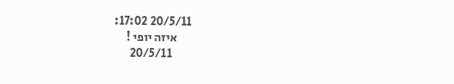20/5/11 17:02:
      איזה יופי !
        20/5/11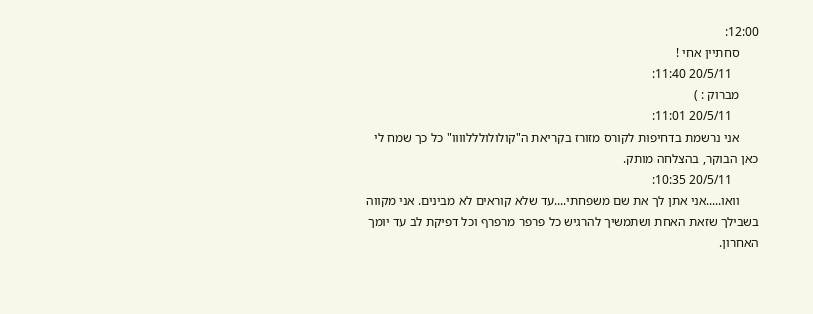12:00:
      סחתיין אחי !
        20/5/11 11:40:
      מברוק : )
        20/5/11 11:01:
      אני נרשמת בדחיפות לקורס מזורז בקריאת ה"קולולולללוווו" כל כך שמח לי כאן הבוקר, בהצלחה מותק.
        20/5/11 10:35:
      וואו.....אני אתן לך את שם משפחתי....עד שלא קוראים לא מבינים. אני מקווה בשבילך שזאת האחת ושתמשיך להרגיש כל פרפר מרפרף וכל דפיקת לב עד יומך האחרון.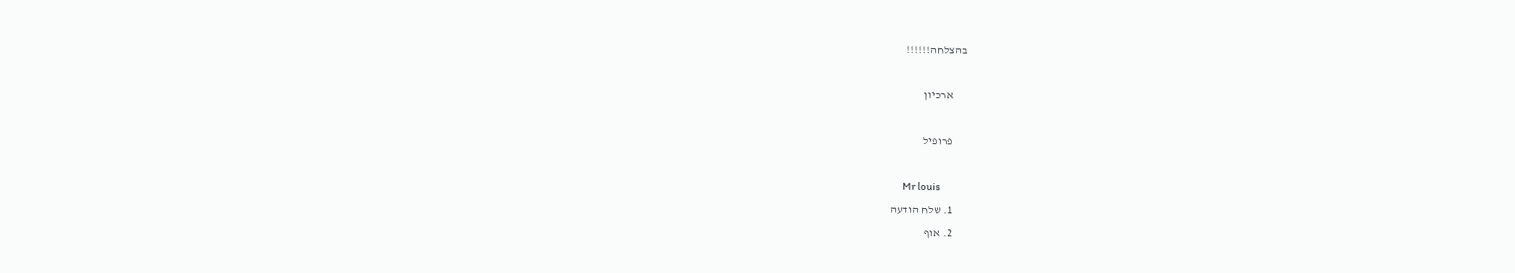בהצלחה!!!!!!

      ארכיון

      פרופיל

      Mr louis
      1. שלח הודעה
      2. אוף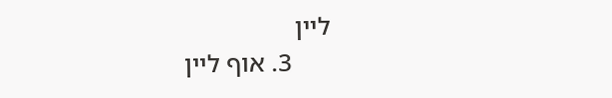ליין
      3. אוף ליין